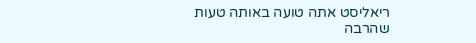ריאליסט אתה טועה באותה טעות
שהרבה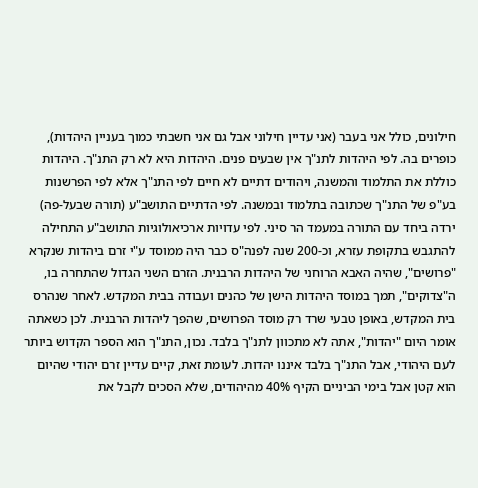חילונים, כולל אני בעבר (אני עדיין חילוני אבל גם אני חשבתי כמוך בעניין היהדות), כופרים בה. לפי היהדות לתנ"ך אין שבעים פנים. היהדות היא לא רק התנ"ך. היהדות כוללת את התלמוד והמשנה, ויהודים דתיים לא חיים לפי התנ"ך אלא לפי הפרשנות בע"פ של התנ"ך שכתובה בתלמוד ובמשנה. לפי הדתיים התושב"ע (תורה שבעל-פה) ירדה ביחד עם התורה במעמד הר סיני. לפי עדויות ארכיאולוגיות התושב"ע התחילה להתגבש בתקופת עזרא, וכ-200 שנה לפנה"ס כבר היה ממוסד ע"י זרם ביהדות שנקרא "פרושים", שהיה האבא הרוחני של היהדות הרבנית. הזרם השני הגדול שהתחרה בו, ה"צדוקים", תמך במוסד היהדות הישן של כהנים ועבודה בבית המקדש. לאחר שנהרס בית המקדש, באופן טבעי שרד רק מוסד הפרושים, שהפך ליהדות הרבנית. לכן כשאתה אומר היום "יהדות", אתה לא מתכוון לתנ"ך בלבד. נכון, התנ"ך הוא הספר הקדוש ביותר לעם היהודי, אבל התנ"ך בלבד איננו יהדות. לעומת זאת, קיים עדיין זרם יהודי שהיום הוא קטן אבל בימי הביניים הקיף 40% מהיהודים, שלא הסכים לקבל את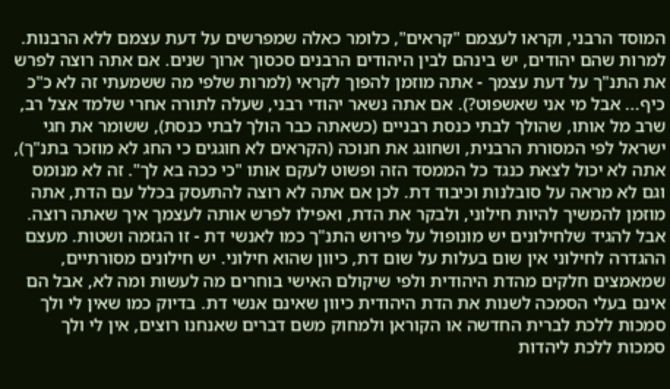המוסד הרבני, וקראו לעצמם "קראים", כלומר כאלה שמפרשים על דעת עצמם ללא הרבנות. למרות שהם יהודים, יש בינהם לבין היהודים הרבנים סכסוך ארוך שנים. אם אתה רוצה לפרש את התנ"ך על דעת עצמך - אתה מוזמן להפוך לקראי (למרות שלפי מה ששמעתי זה לא כ"כ כיף... אבל מי אני שאשפוט?). אם אתה נשאר יהודי רבני, שעלה לתורה אחרי שלמד אצל רב, שרב מל אותו, שהולך לבתי כנסת רבניים (כשאתה כבר הולך לבתי כנסת), ששומר את חגי ישראל לפי המסורת הרבנית, ושחוגג את חנוכה (הקראים לא חוגגים כי החג לא מוזכר בתנ"ך), אתה לא יכול לצאת כנגד כל הממסד הזה ופשוט לעקם אותו "כי ככה בא לך". זה לא מנומס וגם לא מראה על סובלנות וכיבוד דת. לכן אם אתה לא רוצה להתעסק בכלל עם הדת, אתה מוזמן להמשיך להיות חילוני, ולבקר את הדת, ואפילו לפרש אותה לעצמך איך שאתה רוצה. אבל להגיד שלחילונים יש מונופול על פירוש התנ"ך כמו לאנשי דת - זו הגזמה ושטות. מעצם ההגדרה לחילוני אין שום בעלות על שום דת, כיוון שהוא חילוני. יש חילונים מסורתיים, שמאמצים חלקים מהדת היהודית ולפי שיקולם האישי בוחרים מה לעשות ומה לא, אבל הם אינם בעלי הסמכה לשנות את הדת היהודית כיוון שאינם אנשי דת. בדיוק כמו שאין לי ולך סמכות ללכת לברית החדשה או הקוראן ולמחוק משם דברים שאנחנו רוצים, אין לי ולך סמכות ללכת ליהדות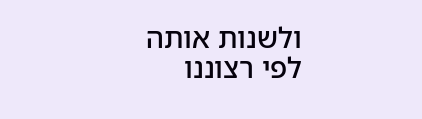ולשנות אותה לפי רצוננו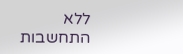ללא התחשבות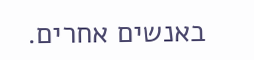באנשים אחרים.